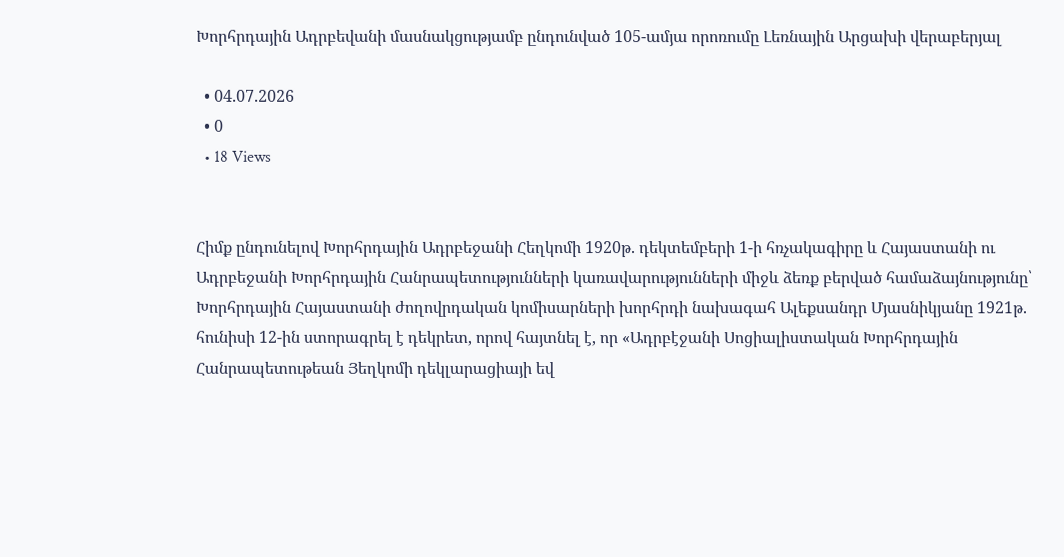Խորհրդային Ադրբեվանի մասնակցությամբ ընդունված 105-ամյա որոռումը Լեռնային Արցախի վերաբերյալ

  • 04.07.2026
  • 0
  • 18 Views


Հիմք ընդունելով Խորհրդային Ադրբեջանի Հեղկոմի 1920թ. դեկտեմբերի 1-ի հռչակագիրը և Հայաստանի ու Ադրբեջանի Խորհրդային Հանրապետությունների կառավարությունների միջև ձեռք բերված համաձայնությունը՝ Խորհրդային Հայաստանի ժողովրդական կոմիսարների խորհրդի նախագահ Ալեքսանդր Մյասնիկյանը 1921թ. հունիսի 12-ին ստորագրել է դեկրետ, որով հայտնել է, որ «Ադրբէջանի Սոցիալիստական Խորհրդային Հանրապետութեան Յեղկոմի դեկլարացիայի եվ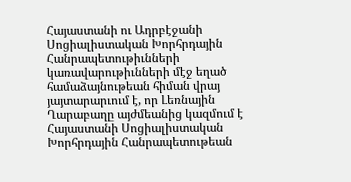Հայաստանի ու Ադրբէջանի Սոցիալիստական Խորհրդային Հանրապետութիւնների կառավարութիւնների մէջ եղած համաձայնութեան հիման վրայ յայտարարւում է, որ Լեռնային Ղարաբաղը այժմեանից կազմում է Հայաստանի Սոցիալիստական Խորհրդային Հանրապետութեան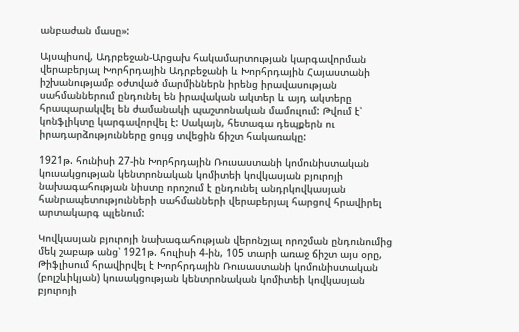անբաժան մասը»:

Այսպիսով, Ադրբեջան-Արցախ հակամարտության կարգավորման վերաբերյալ Խորհրդային Ադրբեջանի և Խորհրդային Հայաստանի իշխանությամբ օժտված մարմիններն իրենց իրավասության սահմաններում ընդունել են իրավական ակտեր և այդ ակտերը հրապարակվել են ժամանակի պաշտոնական մամուլում: Թվում է՝ կոնֆլիկտը կարգավորվել է: Սակայն, հետագա դեպքերն ու իրադարձությունները ցույց տվեցին ճիշտ հակառակը:

1921թ. հունիսի 27-ին Խորհրդային Ռուսաստանի կոմունիստական կուսակցության կենտրոնական կոմիտեի կովկասյան բյուրոյի նախագահության նիստը որոշում է ընդունել անդրկովկասյան հանրապետությունների սահմանների վերաբերյալ հարցով հրավիրել արտակարգ պլենում:

Կովկասյան բյուրոյի նախագահության վերոնշյալ որոշման ընդունումից մեկ շաբաթ անց՝ 1921թ. հուլիսի 4-ին, 105 տարի առաջ ճիշտ այս օրը, Թիֆլիսում հրավիրվել է Խորհրդային Ռուսաստանի կոմունիստական (բոլշևիկյան) կուսակցության կենտրոնական կոմիտեի կովկասյան բյուրոյի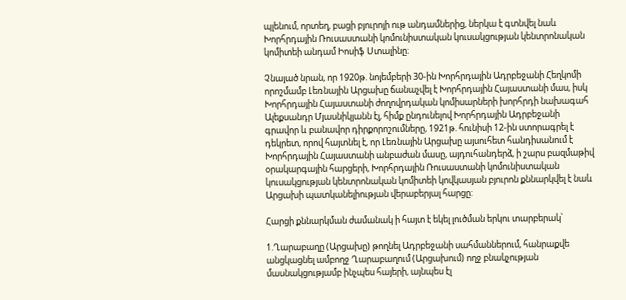պլենում, որտեղ, բացի բյուրոյի ութ անդամներից, ներկա է գտնվել նաև Խորհրդային Ռուսաստանի կոմունիստական կուսակցության կենտրոնական կոմիտեի անդամ Իոսիֆ Ստալինը։

Չնայած նրան, որ 1920թ. նոյեմբերի 30-ին Խորհրդային Ադրբեջանի Հեղկոմի որոշմամբ Լեռնային Արցախը ճանաչվել է Խորհրդային Հայաստանի մաս, իսկ Խորհրդային Հայաստանի ժողովրդական կոմիսարների խորհրդի նախագահ Ալեքսանդր Մյասնիկյանն էլ, հիմք ընդունելով Խորհրդային Ադրբեջանի գրավոր և բանավոր դիրքորոշումները, 1921թ. հունիսի 12-ին ստորագրել է դեկրետ, որով հայտնել է, որ Լեռնային Արցախը այսուհետ հանդիսանում է Խորհրդային Հայաստանի անբաժան մասը, այդուհանդերձ, ի շարս բազմաթիվ օրակարգային հարցերի, Խորհրդային Ռուսաստանի կոմունիստական կուսակցության կենտրոնական կոմիտեի կովկասյան բյուրոն քննարկվել է նաև Արցախի պատկանելիության վերաբերյալ հարցը:

Հարցի քննարկման ժամանակ ի հայտ է եկել լուծման երկու տարբերակ՝

1.Ղարաբաղը (Արցախը) թողնել Ադրբեջանի սահմաններում, հանրաքվե անցկացնել ամբողջ Ղարաբաղում (Արցախում) ողջ բնակչության մասնակցությամբ ինչպես հայերի, այնպես էլ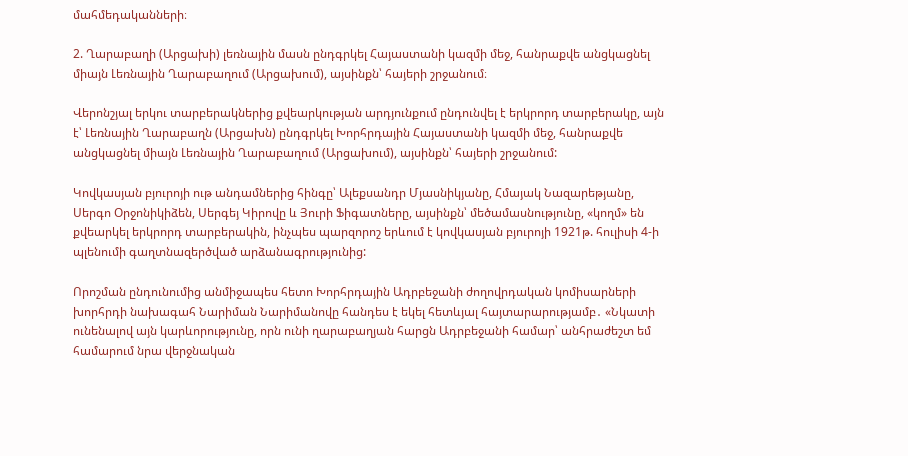մահմեդականների։

2. Ղարաբաղի (Արցախի) լեռնային մասն ընդգրկել Հայաստանի կազմի մեջ, հանրաքվե անցկացնել միայն Լեռնային Ղարաբաղում (Արցախում), այսինքն՝ հայերի շրջանում։

Վերոնշյալ երկու տարբերակներից քվեարկության արդյունքում ընդունվել է երկրորդ տարբերակը, այն է՝ Լեռնային Ղարաբաղն (Արցախն) ընդգրկել Խորհրդային Հայաստանի կազմի մեջ, հանրաքվե անցկացնել միայն Լեռնային Ղարաբաղում (Արցախում), այսինքն՝ հայերի շրջանում:

Կովկասյան բյուրոյի ութ անդամներից հինգը՝ Ալեքսանդր Մյասնիկյանը, Հմայակ Նազարեթյանը, Սերգո Օրջոնիկիձեն, Սերգեյ Կիրովը և Յուրի Ֆիգատները, այսինքն՝ մեծամասնությունը, «կողմ» են քվեարկել երկրորդ տարբերակին, ինչպես պարզորոշ երևում է կովկասյան բյուրոյի 1921թ. հուլիսի 4-ի պլենումի գաղտնազերծված արձանագրությունից:

Որոշման ընդունումից անմիջապես հետո Խորհրդային Ադրբեջանի ժողովրդական կոմիսարների խորհրդի նախագահ Նարիման Նարիմանովը հանդես է եկել հետևյալ հայտարարությամբ․ «Նկատի ունենալով այն կարևորությունը, որն ունի ղարաբաղյան հարցն Ադրբեջանի համար՝ անհրաժեշտ եմ համարում նրա վերջնական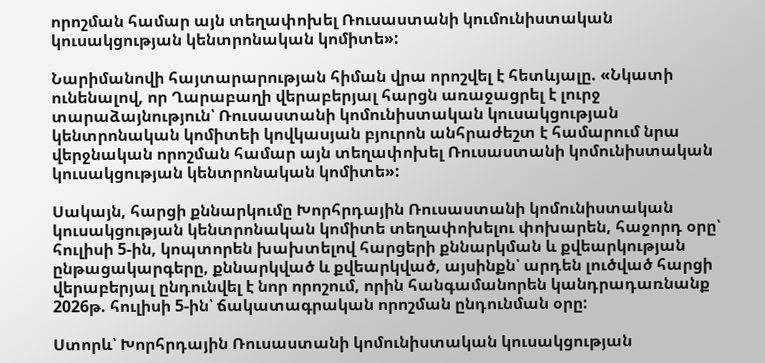որոշման համար այն տեղափոխել Ռուսաստանի կումունիստական կուսակցության կենտրոնական կոմիտե»:

Նարիմանովի հայտարարության հիման վրա որոշվել է հետևյալը. «Նկատի ունենալով, որ Ղարաբաղի վերաբերյալ հարցն առաջացրել է լուրջ տարաձայնություն՝ Ռուսաստանի կոմունիստական կուսակցության կենտրոնական կոմիտեի կովկասյան բյուրոն անհրաժեշտ է համարում նրա վերջնական որոշման համար այն տեղափոխել Ռուսաստանի կոմունիստական կուսակցության կենտրոնական կոմիտե»:

Սակայն, հարցի քննարկումը Խորհրդային Ռուսաստանի կոմունիստական կուսակցության կենտրոնական կոմիտե տեղափոխելու փոխարեն, հաջորդ օրը՝ հուլիսի 5-ին, կոպտորեն խախտելով հարցերի քննարկման և քվեարկության ընթացակարգերը, քննարկված և քվեարկված, այսինքն՝ արդեն լուծված հարցի վերաբերյալ ընդունվել է նոր որոշում, որին հանգամանորեն կանդրադառնանք 2026թ. հուլիսի 5-ին՝ ճակատագրական որոշման ընդունման օրը:

Ստորև՝ Խորհրդային Ռուսաստանի կոմունիստական կուսակցության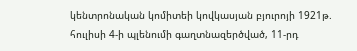կենտրոնական կոմիտեի կովկասյան բյուրոյի 1921թ. հուլիսի 4-ի պլենումի գաղտնազերծված, 11-րդ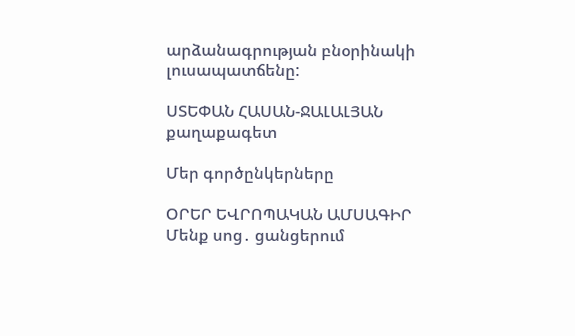արձանագրության բնօրինակի լուսապատճենը:

ՍՏԵՓԱՆ ՀԱՍԱՆ-ՋԱԼԱԼՅԱՆ
քաղաքագետ

Մեր գործընկերները

ՕՐԵՐ ԵՎՐՈՊԱԿԱՆ ԱՄՍԱԳԻՐ
Մենք սոց․ ցանցերում